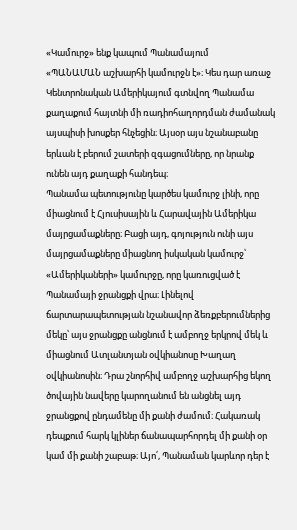«Կամուրջ» ենք կապում Պանամայում
«ՊԱՆԱՄԱՆ աշխարհի կամուրջն է»։ Կես դար առաջ Կենտրոնական Ամերիկայում գտնվող Պանամա քաղաքում հայտնի մի ռադիոհաղորդման ժամանակ այսպիսի խոսքեր հնչեցին։ Այսօր այս նշանաբանը երևան է բերում շատերի զգացումները, որ նրանք ունեն այդ քաղաքի հանդեպ։
Պանամա պետությունը կարծես կամուրջ լինի, որը միացնում է Հյուսիսային և Հարավային Ամերիկա մայրցամաքները։ Բացի այդ, գոյություն ունի այս մայրցամաքները միացնող իսկական կամուրջ՝ «Ամերիկաների» կամուրջը, որը կառուցված է Պանամայի ջրանցքի վրա։ Լինելով ճարտարապետության նշանավոր ձեռքբերումներից մեկը՝ այս ջրանցքը անցնում է ամբողջ երկրով մեկ և միացնում Ատլանտյան օվկիանոսը Խաղաղ օվկիանոսին։ Դրա շնորհիվ ամբողջ աշխարհից եկող ծովային նավերը կարողանում են անցնել այդ ջրանցքով ընդամենը մի քանի ժամում։ Հակառակ դեպքում հարկ կլիներ ճանապարհորդել մի քանի օր կամ մի քանի շաբաթ։ Այո՛, Պանաման կարևոր դեր է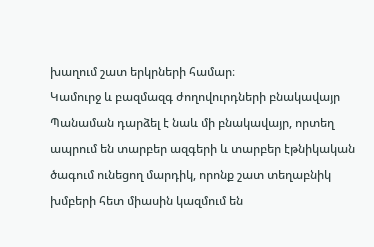խաղում շատ երկրների համար։
Կամուրջ և բազմազգ ժողովուրդների բնակավայր
Պանաման դարձել է նաև մի բնակավայր, որտեղ ապրում են տարբեր ազգերի և տարբեր էթնիկական ծագում ունեցող մարդիկ, որոնք շատ տեղաբնիկ խմբերի հետ միասին կազմում են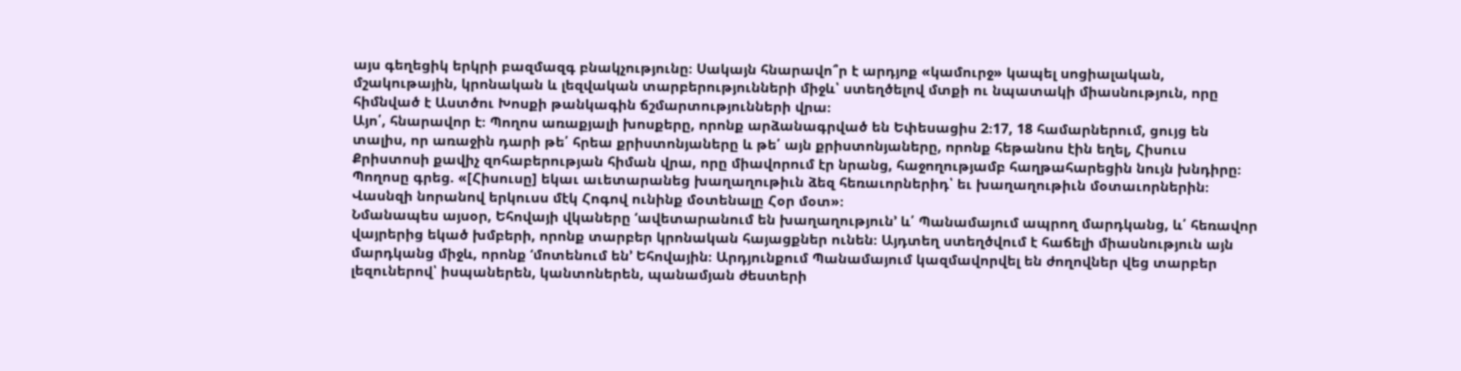այս գեղեցիկ երկրի բազմազգ բնակչությունը։ Սակայն հնարավո՞ր է արդյոք «կամուրջ» կապել սոցիալական, մշակութային, կրոնական և լեզվական տարբերությունների միջև՝ ստեղծելով մտքի ու նպատակի միասնություն, որը հիմնված է Աստծու Խոսքի թանկագին ճշմարտությունների վրա։
Այո՛, հնարավոր է։ Պողոս առաքյալի խոսքերը, որոնք արձանագրված են Եփեսացիս 2։17, 18 համարներում, ցույց են տալիս, որ առաջին դարի թե՛ հրեա քրիստոնյաները և թե՛ այն քրիստոնյաները, որոնք հեթանոս էին եղել, Հիսուս Քրիստոսի քավիչ զոհաբերության հիման վրա, որը միավորում էր նրանց, հաջողությամբ հաղթահարեցին նույն խնդիրը։ Պողոսը գրեց. «[Հիսուսը] եկաւ աւետարանեց խաղաղութիւն ձեզ հեռաւորներիդ՝ եւ խաղաղութիւն մօտաւորներին։ Վասնզի նորանով երկուսս մէկ Հոգով ունինք մօտենալը Հօր մօտ»։
Նմանապես այսօր, Եհովայի վկաները ‘ավետարանում են խաղաղություն’ և՛ Պանամայում ապրող մարդկանց, և՛ հեռավոր վայրերից եկած խմբերի, որոնք տարբեր կրոնական հայացքներ ունեն։ Այդտեղ ստեղծվում է հաճելի միասնություն այն մարդկանց միջև, որոնք ‘մոտենում են’ Եհովային։ Արդյունքում Պանամայում կազմավորվել են ժողովներ վեց տարբեր լեզուներով՝ իսպաներեն, կանտոներեն, պանամյան ժեստերի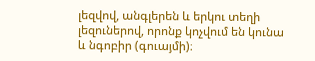լեզվով, անգլերեն և երկու տեղի լեզուներով, որոնք կոչվում են կունա և նգոբիր (գուայմի)։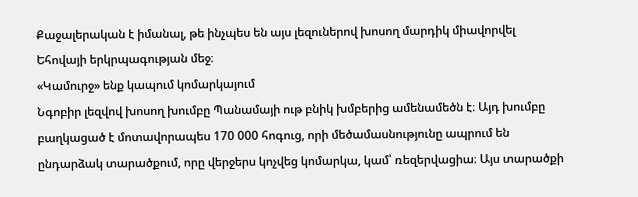Քաջալերական է իմանալ, թե ինչպես են այս լեզուներով խոսող մարդիկ միավորվել Եհովայի երկրպագության մեջ։
«Կամուրջ» ենք կապում կոմարկայում
Նգոբիր լեզվով խոսող խումբը Պանամայի ութ բնիկ խմբերից ամենամեծն է։ Այդ խումբը բաղկացած է մոտավորապես 170 000 հոգուց, որի մեծամասնությունը ապրում են ընդարձակ տարածքում, որը վերջերս կոչվեց կոմարկա, կամ՝ ռեզերվացիա։ Այս տարածքի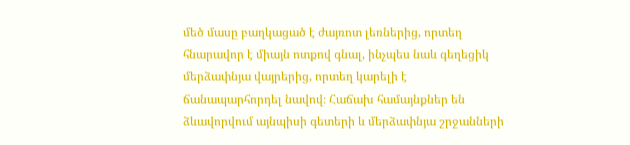մեծ մասը բաղկացած է ժայռոտ լեռներից, որտեղ հնարավոր է միայն ոտքով գնալ, ինչպես նաև գեղեցիկ մերձափնյա վայրերից, որտեղ կարելի է ճանապարհորդել նավով։ Հաճախ համայնքներ են ձևավորվում այնպիսի գետերի և մերձափնյա շրջանների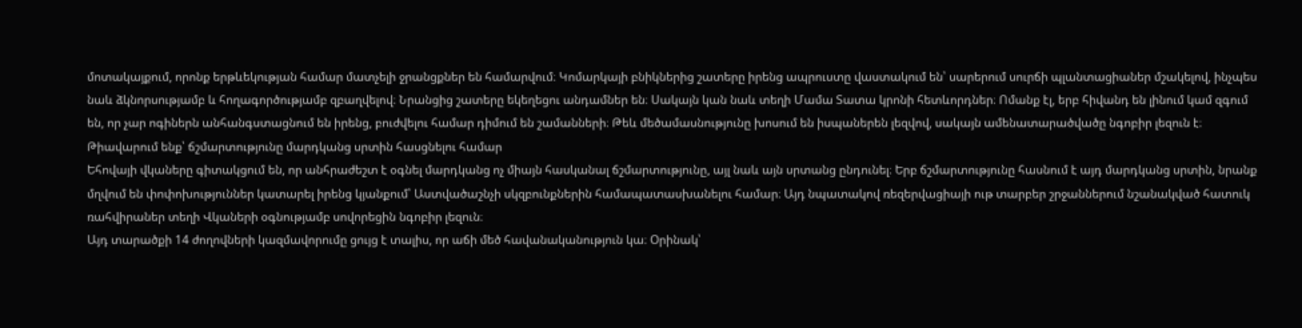մոտակայքում, որոնք երթևեկության համար մատչելի ջրանցքներ են համարվում։ Կոմարկայի բնիկներից շատերը իրենց ապրուստը վաստակում են՝ սարերում սուրճի պլանտացիաներ մշակելով, ինչպես նաև ձկնորսությամբ և հողագործությամբ զբաղվելով։ Նրանցից շատերը եկեղեցու անդամներ են։ Սակայն կան նաև տեղի Մամա Տատա կրոնի հետևորդներ։ Ոմանք էլ, երբ հիվանդ են լինում կամ զգում են, որ չար ոգիներն անհանգստացնում են իրենց, բուժվելու համար դիմում են շամանների։ Թեև մեծամասնությունը խոսում են իսպաներեն լեզվով, սակայն ամենատարածվածը նգոբիր լեզուն է։
Թիավարում ենք՝ ճշմարտությունը մարդկանց սրտին հասցնելու համար
Եհովայի վկաները գիտակցում են, որ անհրաժեշտ է օգնել մարդկանց ոչ միայն հասկանալ ճշմարտությունը, այլ նաև այն սրտանց ընդունել։ Երբ ճշմարտությունը հասնում է այդ մարդկանց սրտին, նրանք մղվում են փոփոխություններ կատարել իրենց կյանքում՝ Աստվածաշնչի սկզբունքներին համապատասխանելու համար։ Այդ նպատակով ռեզերվացիայի ութ տարբեր շրջաններում նշանակված հատուկ ռահվիրաներ տեղի Վկաների օգնությամբ սովորեցին նգոբիր լեզուն։
Այդ տարածքի 14 ժողովների կազմավորումը ցույց է տալիս, որ աճի մեծ հավանականություն կա։ Օրինակ՝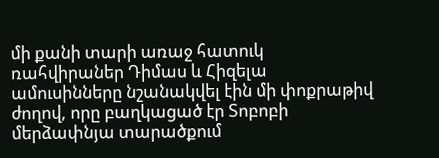մի քանի տարի առաջ հատուկ ռահվիրաներ Դիմաս և Հիզելա ամուսինները նշանակվել էին մի փոքրաթիվ ժողով, որը բաղկացած էր Տոբոբի մերձափնյա տարածքում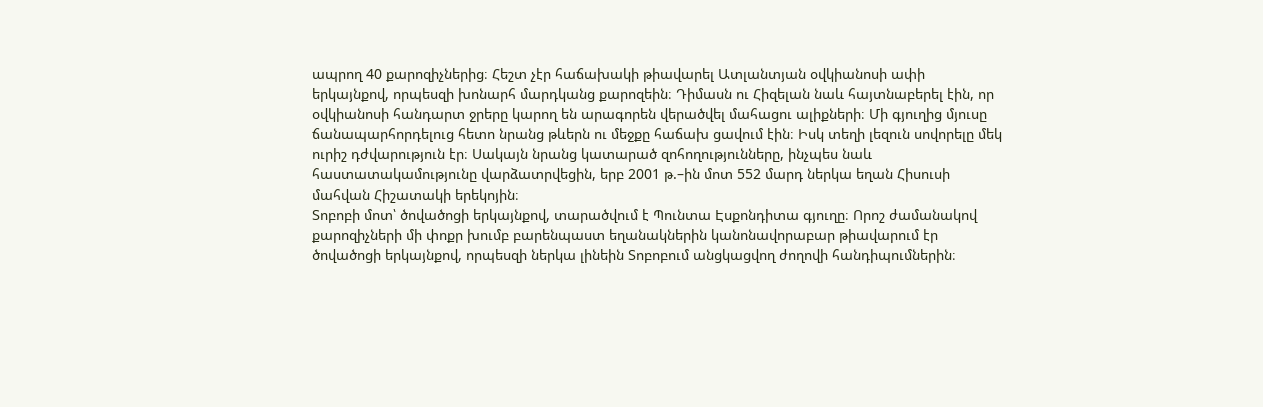ապրող 40 քարոզիչներից։ Հեշտ չէր հաճախակի թիավարել Ատլանտյան օվկիանոսի ափի երկայնքով, որպեսզի խոնարհ մարդկանց քարոզեին։ Դիմասն ու Հիզելան նաև հայտնաբերել էին, որ օվկիանոսի հանդարտ ջրերը կարող են արագորեն վերածվել մահացու ալիքների։ Մի գյուղից մյուսը ճանապարհորդելուց հետո նրանց թևերն ու մեջքը հաճախ ցավում էին։ Իսկ տեղի լեզուն սովորելը մեկ ուրիշ դժվարություն էր։ Սակայն նրանց կատարած զոհողությունները, ինչպես նաև հաստատակամությունը վարձատրվեցին, երբ 2001 թ.–ին մոտ 552 մարդ ներկա եղան Հիսուսի մահվան Հիշատակի երեկոյին։
Տոբոբի մոտ՝ ծովածոցի երկայնքով, տարածվում է Պունտա Էսքոնդիտա գյուղը։ Որոշ ժամանակով քարոզիչների մի փոքր խումբ բարենպաստ եղանակներին կանոնավորաբար թիավարում էր ծովածոցի երկայնքով, որպեսզի ներկա լինեին Տոբոբում անցկացվող ժողովի հանդիպումներին։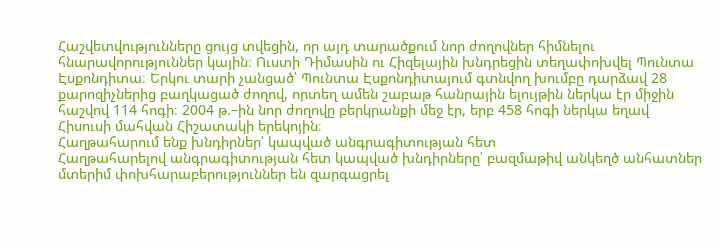Հաշվետվությունները ցույց տվեցին, որ այդ տարածքում նոր ժողովներ հիմնելու հնարավորություններ կային։ Ուստի Դիմասին ու Հիզելային խնդրեցին տեղափոխվել Պունտա Էսքոնդիտա։ Երկու տարի չանցած՝ Պունտա Էսքոնդիտայում գտնվող խումբը դարձավ 28 քարոզիչներից բաղկացած ժողով, որտեղ ամեն շաբաթ հանրային ելույթին ներկա էր միջին հաշվով 114 հոգի։ 2004 թ.–ին նոր ժողովը բերկրանքի մեջ էր, երբ 458 հոգի ներկա եղավ Հիսուսի մահվան Հիշատակի երեկոյին։
Հաղթահարում ենք խնդիրներ՝ կապված անգրագիտության հետ
Հաղթահարելով անգրագիտության հետ կապված խնդիրները՝ բազմաթիվ անկեղծ անհատներ մտերիմ փոխհարաբերություններ են զարգացրել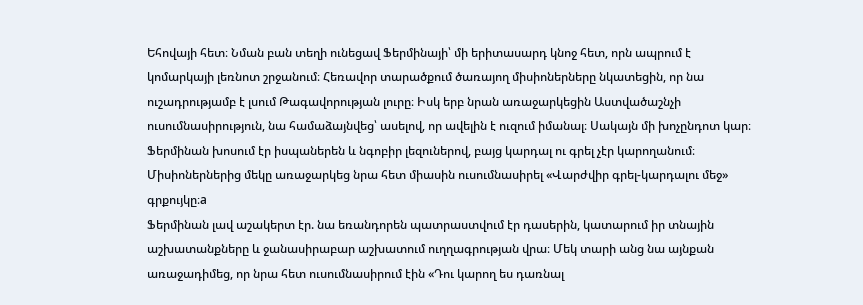Եհովայի հետ։ Նման բան տեղի ունեցավ Ֆերմինայի՝ մի երիտասարդ կնոջ հետ, որն ապրում է կոմարկայի լեռնոտ շրջանում։ Հեռավոր տարածքում ծառայող միսիոներները նկատեցին, որ նա ուշադրությամբ է լսում Թագավորության լուրը։ Իսկ երբ նրան առաջարկեցին Աստվածաշնչի ուսումնասիրություն, նա համաձայնվեց՝ ասելով, որ ավելին է ուզում իմանալ։ Սակայն մի խոչընդոտ կար։ Ֆերմինան խոսում էր իսպաներեն և նգոբիր լեզուներով, բայց կարդալ ու գրել չէր կարողանում։ Միսիոներներից մեկը առաջարկեց նրա հետ միասին ուսումնասիրել «Վարժվիր գրել-կարդալու մեջ» գրքույկը։a
Ֆերմինան լավ աշակերտ էր. նա եռանդորեն պատրաստվում էր դասերին, կատարում իր տնային աշխատանքները և ջանասիրաբար աշխատում ուղղագրության վրա։ Մեկ տարի անց նա այնքան առաջադիմեց, որ նրա հետ ուսումնասիրում էին «Դու կարող ես դառնալ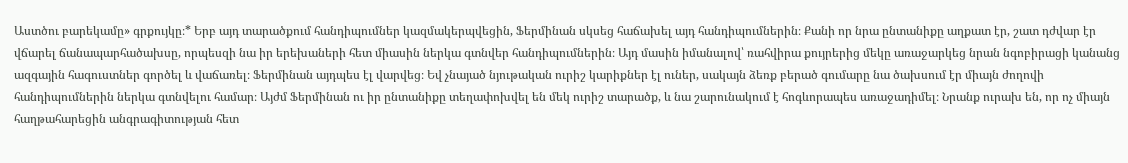Աստծու բարեկամը» գրքույկը։* Երբ այդ տարածքում հանդիպումներ կազմակերպվեցին, Ֆերմինան սկսեց հաճախել այդ հանդիպումներին։ Քանի որ նրա ընտանիքը աղքատ էր, շատ դժվար էր վճարել ճանապարհածախսը, որպեսզի նա իր երեխաների հետ միասին ներկա գտնվեր հանդիպումներին։ Այդ մասին իմանալով՝ ռահվիրա քույրերից մեկը առաջարկեց նրան նգոբիրացի կանանց ազգային հագուստներ գործել և վաճառել։ Ֆերմինան այդպես էլ վարվեց։ Եվ չնայած նյութական ուրիշ կարիքներ էլ ուներ, սակայն ձեռք բերած գումարը նա ծախսում էր միայն ժողովի հանդիպումներին ներկա գտնվելու համար։ Այժմ Ֆերմինան ու իր ընտանիքը տեղափոխվել են մեկ ուրիշ տարածք, և նա շարունակում է հոգևորապես առաջադիմել։ Նրանք ուրախ են, որ ոչ միայն հաղթահարեցին անգրագիտության հետ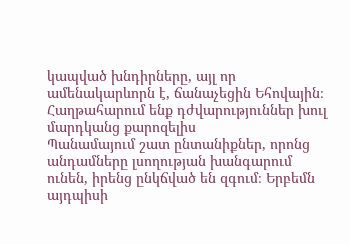կապված խնդիրները, այլ որ ամենակարևորն է, ճանաչեցին Եհովային։
Հաղթահարում ենք դժվարություններ խուլ մարդկանց քարոզելիս
Պանամայում շատ ընտանիքներ, որոնց անդամները լսողության խանգարում ունեն, իրենց ընկճված են զգում։ Երբեմն այդպիսի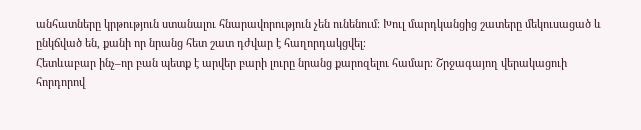անհատները կրթություն ստանալու հնարավորություն չեն ունենում։ Խուլ մարդկանցից շատերը մեկուսացած և ընկճված են, քանի որ նրանց հետ շատ դժվար է հաղորդակցվել։
Հետևաբար ինչ–որ բան պետք է արվեր բարի լուրը նրանց քարոզելու համար։ Շրջագայող վերակացուի հորդորով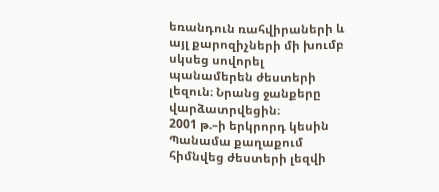եռանդուն ռահվիրաների և այլ քարոզիչների մի խումբ սկսեց սովորել պանամերեն ժեստերի լեզուն։ Նրանց ջանքերը վարձատրվեցին։
2001 թ.–ի երկրորդ կեսին Պանամա քաղաքում հիմնվեց ժեստերի լեզվի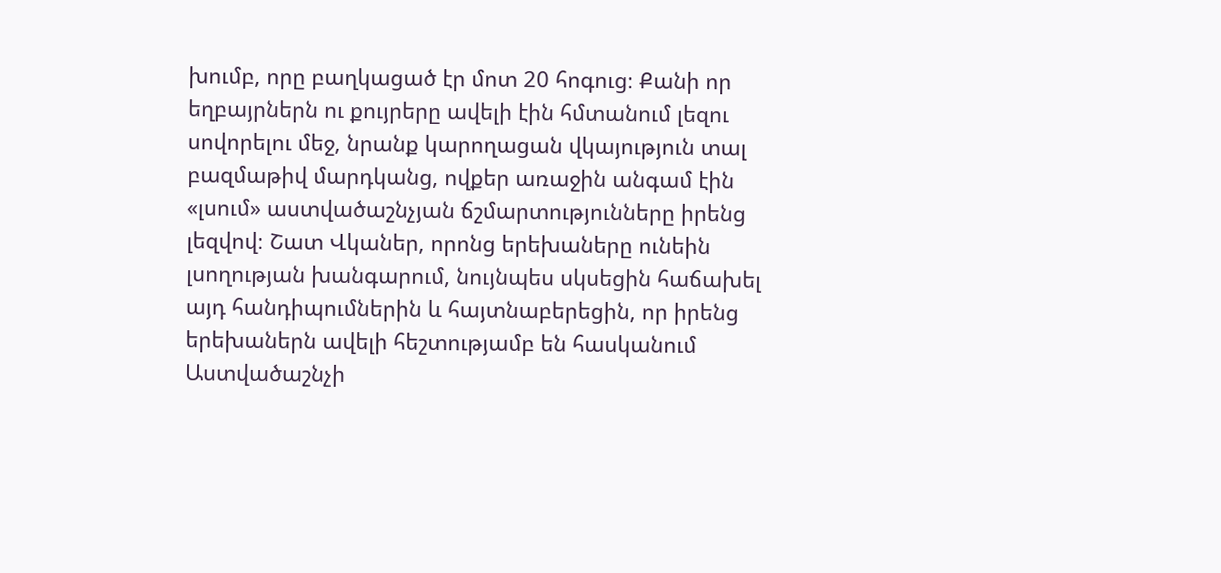խումբ, որը բաղկացած էր մոտ 20 հոգուց։ Քանի որ եղբայրներն ու քույրերը ավելի էին հմտանում լեզու սովորելու մեջ, նրանք կարողացան վկայություն տալ բազմաթիվ մարդկանց, ովքեր առաջին անգամ էին «լսում» աստվածաշնչյան ճշմարտությունները իրենց լեզվով։ Շատ Վկաներ, որոնց երեխաները ունեին լսողության խանգարում, նույնպես սկսեցին հաճախել այդ հանդիպումներին և հայտնաբերեցին, որ իրենց երեխաներն ավելի հեշտությամբ են հասկանում Աստվածաշնչի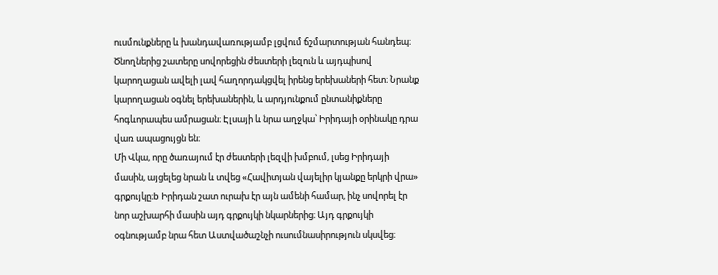ուսմունքները և խանդավառությամբ լցվում ճշմարտության հանդեպ։ Ծնողներից շատերը սովորեցին ժեստերի լեզուն և այդպիսով կարողացան ավելի լավ հաղորդակցվել իրենց երեխաների հետ։ Նրանք կարողացան օգնել երեխաներին, և արդյունքում ընտանիքները հոգևորապես ամրացան։ Էլսայի և նրա աղջկա՝ Իրիդայի օրինակը դրա վառ ապացույցն են։
Մի Վկա, որը ծառայում էր ժեստերի լեզվի խմբում, լսեց Իրիդայի մասին, այցելեց նրան և տվեց «Հավիտյան վայելիր կյանքը երկրի վրա» գրքույկը։b Իրիդան շատ ուրախ էր այն ամենի համար, ինչ սովորել էր նոր աշխարհի մասին այդ գրքույկի նկարներից։ Այդ գրքույկի օգնությամբ նրա հետ Աստվածաշնչի ուսումնասիրություն սկսվեց։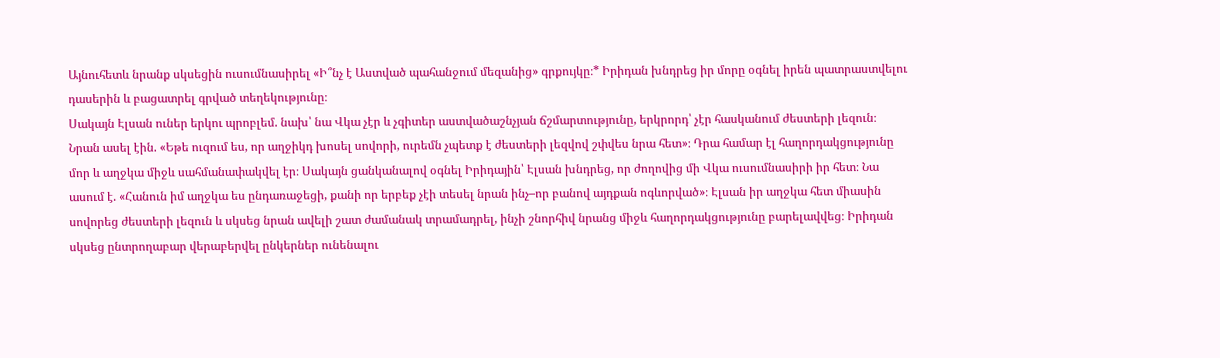Այնուհետև նրանք սկսեցին ուսումնասիրել «Ի՞նչ է Աստված պահանջում մեզանից» գրքույկը։* Իրիդան խնդրեց իր մորը օգնել իրեն պատրաստվելու դասերին և բացատրել գրված տեղեկությունը։
Սակայն Էլսան ուներ երկու պրոբլեմ. նախ՝ նա Վկա չէր և չգիտեր աստվածաշնչյան ճշմարտությունը, երկրորդ՝ չէր հասկանում ժեստերի լեզուն։ Նրան ասել էին. «Եթե ուզում ես, որ աղջիկդ խոսել սովորի, ուրեմն չպետք է ժեստերի լեզվով շփվես նրա հետ»։ Դրա համար էլ հաղորդակցությունը մոր և աղջկա միջև սահմանափակվել էր։ Սակայն ցանկանալով օգնել Իրիդային՝ Էլսան խնդրեց, որ ժողովից մի Վկա ուսումնասիրի իր հետ։ Նա ասում է. «Հանուն իմ աղջկա ես ընդառաջեցի, քանի որ երբեք չէի տեսել նրան ինչ–որ բանով այդքան ոգևորված»։ Էլսան իր աղջկա հետ միասին սովորեց ժեստերի լեզուն և սկսեց նրան ավելի շատ ժամանակ տրամադրել, ինչի շնորհիվ նրանց միջև հաղորդակցությունը բարելավվեց։ Իրիդան սկսեց ընտրողաբար վերաբերվել ընկերներ ունենալու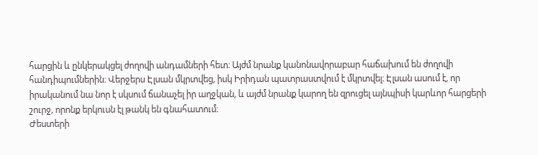հարցին և ընկերակցել ժողովի անդամների հետ։ Այժմ նրանք կանոնավորաբար հաճախում են ժողովի հանդիպումներին։ Վերջերս Էլսան մկրտվեց, իսկ Իրիդան պատրաստվում է մկրտվել։ Էլսան ասում է, որ իրականում նա նոր է սկսում ճանաչել իր աղջկան, և այժմ նրանք կարող են զրուցել այնպիսի կարևոր հարցերի շուրջ, որոնք երկուսն էլ թանկ են գնահատում։
Ժեստերի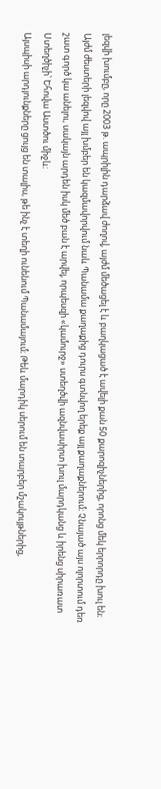լեզվի խումբը, որը 2003 թ. ապրիլին դարձավ ժողով, այժմ մեծացել է և բաղկացած է ավելի քան 50 քարոզիչներից, որոնց մեկ երրորդը խուլ են։ Այժմ ժեստերի լեզվով այլ խմբեր են կազմավորվում նաև Պանամա քաղաքից դուրս գտնվող երեք այլ քաղաքներում։ Չնայած այս ոլորտում դեռ շատ գործ կա անելու, սակայն արդեն իսկ մեծ բան է արվել, որպեսզի «կամուրջ» ստեղծվի ազնվասիրտ խուլ մարդկանց և իրենց սիրառատ Ստեղծիչի՝ Եհովա Աստծու միջև։
Այսպիսի արդյունքները ցույց են տալիս, թե ինչ է տեղի ունենում Պանամայում։ Թեև մարդիկ սերում են տարբեր մշակույթներից,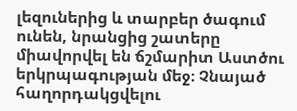լեզուներից և տարբեր ծագում ունեն, նրանցից շատերը միավորվել են ճշմարիտ Աստծու երկրպագության մեջ։ Չնայած հաղորդակցվելու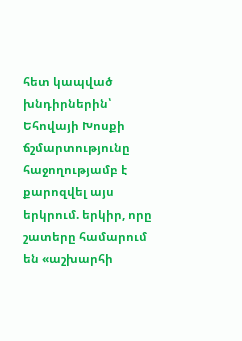հետ կապված խնդիրներին՝ Եհովայի Խոսքի ճշմարտությունը հաջողությամբ է քարոզվել այս երկրում. երկիր, որը շատերը համարում են «աշխարհի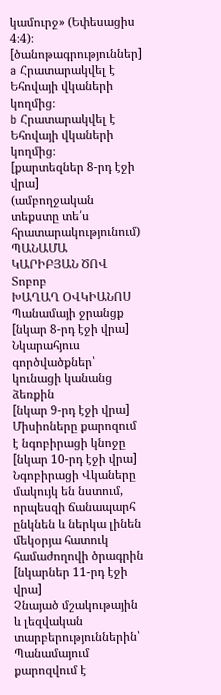կամուրջ» (Եփեսացիս 4։4)։
[ծանոթագրություններ]
a Հրատարակվել է Եհովայի վկաների կողմից։
b Հրատարակվել է Եհովայի վկաների կողմից։
[քարտեզներ 8-րդ էջի վրա]
(ամբողջական տեքստը տե՛ս հրատարակությունում)
ՊԱՆԱՄԱ
ԿԱՐԻԲՅԱՆ ԾՈՎ
Տոբոբ
ԽԱՂԱՂ ՕՎԿԻԱՆՈՍ
Պանամայի ջրանցք
[նկար 8-րդ էջի վրա]
Նկարահյուս գործվածքներ՝ կունացի կանանց ձեռքին
[նկար 9-րդ էջի վրա]
Միսիոները քարոզում է նգոբիրացի կնոջը
[նկար 10-րդ էջի վրա]
Նգոբիրացի Վկաները մակույկ են նստում, որպեսզի ճանապարհ ընկնեն և ներկա լինեն մեկօրյա հատուկ համաժողովի ծրագրին
[նկարներ 11-րդ էջի վրա]
Չնայած մշակութային և լեզվական տարբերություններին՝ Պանամայում քարոզվում է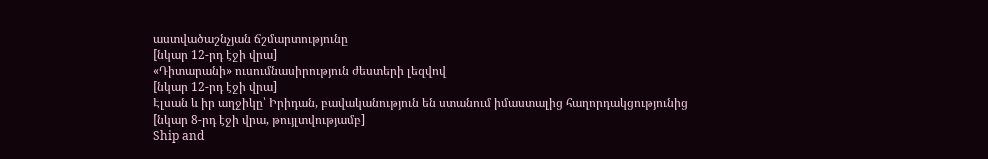աստվածաշնչյան ճշմարտությունը
[նկար 12-րդ էջի վրա]
«Դիտարանի» ուսումնասիրություն ժեստերի լեզվով
[նկար 12-րդ էջի վրա]
Էլսան և իր աղջիկը՝ Իրիդան, բավականություն են ստանում իմաստալից հաղորդակցությունից
[նկար 8-րդ էջի վրա, թույլտվությամբ]
Ship and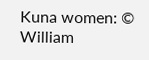Kuna women: © William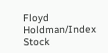Floyd Holdman/Index Stock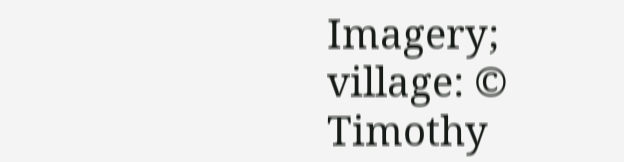Imagery; village: © Timothy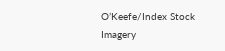O’Keefe/Index Stock Imagery